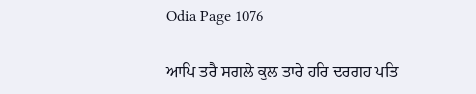Odia Page 1076

ਆਪਿ ਤਰੈ ਸਗਲੇ ਕੁਲ ਤਾਰੇ ਹਰਿ ਦਰਗਹ ਪਤਿ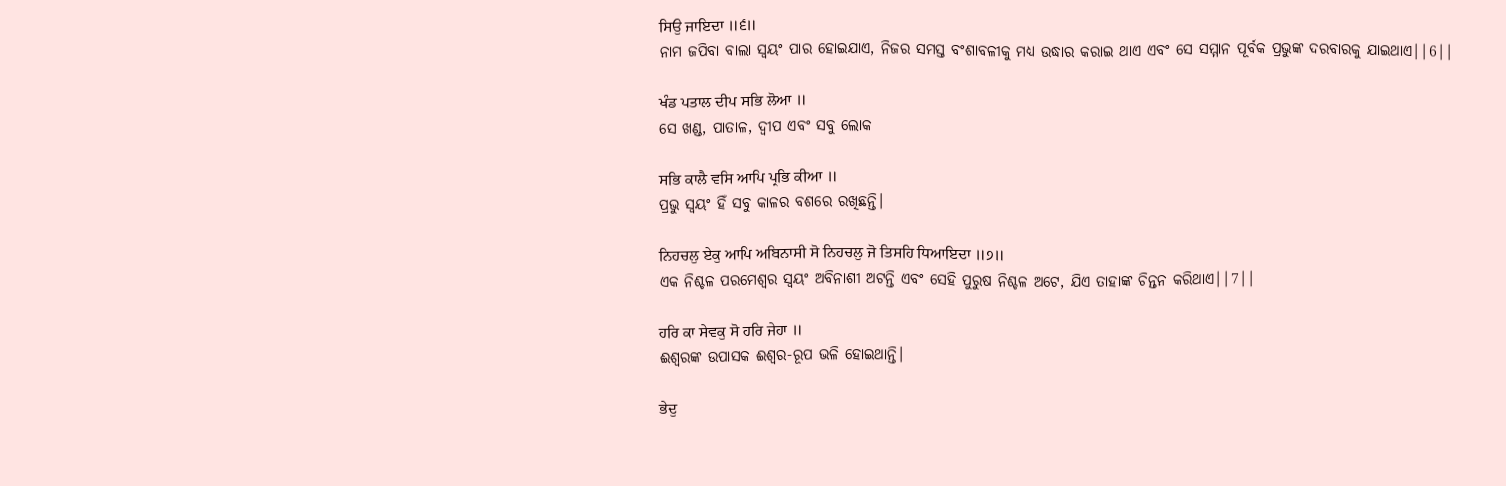ਸਿਉ ਜਾਇਦਾ ॥੬॥
ନାମ ଜପିବା ବାଲା ସ୍ଵୟଂ ପାର ହୋଇଯାଏ, ନିଜର ସମସ୍ତ ବଂଶାବଳୀକୁ ମଧ୍ୟ ଉଦ୍ଧାର କରାଇ ଥାଏ ଏବଂ ସେ ସମ୍ମାନ ପୂର୍ବକ ପ୍ରଭୁଙ୍କ ଦରବାରକୁ ଯାଇଥାଏ||6||

ਖੰਡ ਪਤਾਲ ਦੀਪ ਸਭਿ ਲੋਆ ॥
ସେ ଖଣ୍ଡ, ପାତାଳ, ଦ୍ଵୀପ ଏବଂ ସବୁ ଲୋକ

ਸਭਿ ਕਾਲੈ ਵਸਿ ਆਪਿ ਪ੍ਰਭਿ ਕੀਆ ॥
ପ୍ରଭୁ ସ୍ଵୟଂ ହିଁ ସବୁ କାଳର ବଶରେ ରଖିଛନ୍ତି।

ਨਿਹਚਲੁ ਏਕੁ ਆਪਿ ਅਬਿਨਾਸੀ ਸੋ ਨਿਹਚਲੁ ਜੋ ਤਿਸਹਿ ਧਿਆਇਦਾ ॥੭॥
ଏକ ନିଶ୍ଚଳ ପରମେଶ୍ଵର ସ୍ଵୟଂ ଅବିନାଶୀ ଅଟନ୍ତି ଏବଂ ସେହି ପୁରୁଷ ନିଶ୍ଚଳ ଅଟେ, ଯିଏ ତାହାଙ୍କ ଚିନ୍ତନ କରିଥାଏ||7||

ਹਰਿ ਕਾ ਸੇਵਕੁ ਸੋ ਹਰਿ ਜੇਹਾ ॥
ଈଶ୍ଵରଙ୍କ ଉପାସକ ଈଶ୍ଵର-ରୂପ ଭଳି ହୋଇଥାନ୍ତି।

ਭੇਦੁ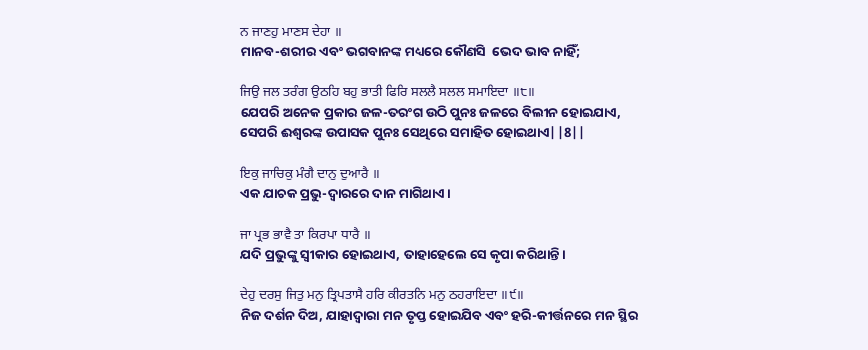ਨ ਜਾਣਹੁ ਮਾਣਸ ਦੇਹਾ ॥
ମାନବ-ଶରୀର ଏବଂ ଭଗବାନଙ୍କ ମଧ୍ୟରେ କୌଣସି  ଭେଦ ଭାବ ନାହିଁ;

ਜਿਉ ਜਲ ਤਰੰਗ ਉਠਹਿ ਬਹੁ ਭਾਤੀ ਫਿਰਿ ਸਲਲੈ ਸਲਲ ਸਮਾਇਦਾ ॥੮॥
ଯେପରି ଅନେକ ପ୍ରକାର ଜଳ-ତରଂଗ ଉଠି ପୁନଃ ଜଳରେ ବିଲୀନ ହୋଇଯାଏ, ସେପରି ଈଶ୍ଵରଙ୍କ ଉପାସକ ପୁନଃ ସେଥିରେ ସମାହିତ ହୋଇଥାଏ||8||

ਇਕੁ ਜਾਚਿਕੁ ਮੰਗੈ ਦਾਨੁ ਦੁਆਰੈ ॥
ଏକ ଯାଚକ ପ୍ରଭୁ-ଦ୍ଵାରରେ ଦାନ ମାଗିଥାଏ।

ਜਾ ਪ੍ਰਭ ਭਾਵੈ ਤਾ ਕਿਰਪਾ ਧਾਰੈ ॥
ଯଦି ପ୍ରଭୁଙ୍କୁ ସ୍ଵୀକାର ହୋଇଥାଏ, ତାହାହେଲେ ସେ କୃପା କରିଥାନ୍ତି।

ਦੇਹੁ ਦਰਸੁ ਜਿਤੁ ਮਨੁ ਤ੍ਰਿਪਤਾਸੈ ਹਰਿ ਕੀਰਤਨਿ ਮਨੁ ਠਹਰਾਇਦਾ ॥੯॥
ନିଜ ଦର୍ଶନ ଦିଅ, ଯାହାଦ୍ୱାରା ମନ ତୃପ୍ତ ହୋଇଯିବ ଏବଂ ହରି-କୀର୍ତ୍ତନରେ ମନ ସ୍ଥିର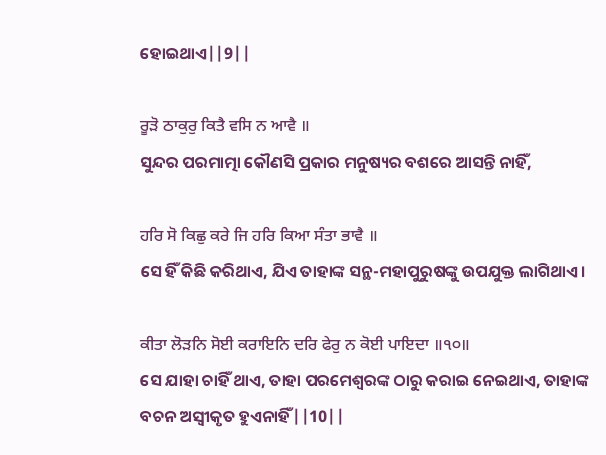ହୋଇଥାଏ||9||

ਰੂੜੋ ਠਾਕੁਰੁ ਕਿਤੈ ਵਸਿ ਨ ਆਵੈ ॥
ସୁନ୍ଦର ପରମାତ୍ମା କୌଣସି ପ୍ରକାର ମନୁଷ୍ୟର ବଶରେ ଆସନ୍ତି ନାହିଁ,

ਹਰਿ ਸੋ ਕਿਛੁ ਕਰੇ ਜਿ ਹਰਿ ਕਿਆ ਸੰਤਾ ਭਾਵੈ ॥
ସେ ହିଁ କିଛି କରିଥାଏ, ଯିଏ ତାହାଙ୍କ ସନ୍ଥ-ମହାପୁରୁଷଙ୍କୁ ଉପଯୁକ୍ତ ଲାଗିଥାଏ।

ਕੀਤਾ ਲੋੜਨਿ ਸੋਈ ਕਰਾਇਨਿ ਦਰਿ ਫੇਰੁ ਨ ਕੋਈ ਪਾਇਦਾ ॥੧੦॥
ସେ ଯାହା ଚାହିଁ ଥାଏ, ତାହା ପରମେଶ୍ଵରଙ୍କ ଠାରୁ କରାଇ ନେଇଥାଏ, ତାହାଙ୍କ ବଚନ ଅସ୍ଵୀକୃତ ହୁଏନାହିଁ||10||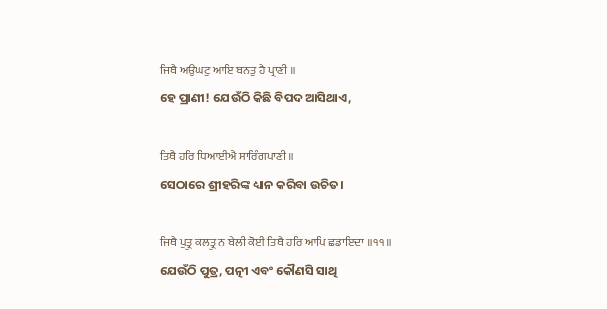ਜਿਥੈ ਅਉਘਟੁ ਆਇ ਬਨਤੁ ਹੈ ਪ੍ਰਾਣੀ ॥
ହେ ପ୍ରାଣୀ! ଯେଉଁଠି କିଛି ବିପଦ ଆସିଥାଏ,

ਤਿਥੈ ਹਰਿ ਧਿਆਈਐ ਸਾਰਿੰਗਪਾਣੀ ॥
ସେଠାରେ ଶ୍ରୀହରିଙ୍କ ଧ୍ୟାନ କରିବା ଉଚିତ।

ਜਿਥੈ ਪੁਤ੍ਰੁ ਕਲਤ੍ਰੁ ਨ ਬੇਲੀ ਕੋਈ ਤਿਥੈ ਹਰਿ ਆਪਿ ਛਡਾਇਦਾ ॥੧੧॥
ଯେଉଁଠି ପୁତ୍ର, ପତ୍ନୀ ଏବଂ କୌଣସି ସାଥି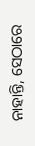ନାହାନ୍ତି, ସେଠାରେ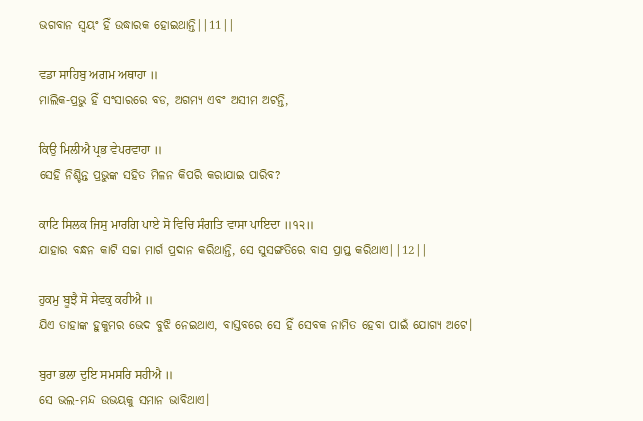ଭଗବାନ ସ୍ଵୟଂ ହିଁ ଉଦ୍ଧାରକ ହୋଇଥାନ୍ତି||11||

ਵਡਾ ਸਾਹਿਬੁ ਅਗਮ ਅਥਾਹਾ ॥
ମାଲିକ-ପ୍ରଭୁ ହିଁ ସଂସାରରେ ବଡ, ଅଗମ୍ୟ ଏବଂ ଅସୀମ ଅଟନ୍ତି,

ਕਿਉ ਮਿਲੀਐ ਪ੍ਰਭ ਵੇਪਰਵਾਹਾ ॥
ସେହି ନିଶ୍ଚିନ୍ତ ପ୍ରଭୁଙ୍କ ସହିତ ମିଳନ କିପରି କରାଯାଇ ପାରିବ?

ਕਾਟਿ ਸਿਲਕ ਜਿਸੁ ਮਾਰਗਿ ਪਾਏ ਸੋ ਵਿਚਿ ਸੰਗਤਿ ਵਾਸਾ ਪਾਇਦਾ ॥੧੨॥
ଯାହାର ବନ୍ଧନ କାଟି ସଚ୍ଚା ମାର୍ଗ ପ୍ରଦାନ କରିଥାନ୍ତି, ସେ ସୁସଙ୍ଗତିରେ ବାସ ପ୍ରାପ୍ତ କରିଥାଏ||12||

ਹੁਕਮੁ ਬੂਝੈ ਸੋ ਸੇਵਕੁ ਕਹੀਐ ॥
ଯିଏ ତାହାଙ୍କ ହୁକୁମର ଭେଦ ବୁଝି ନେଇଥାଏ, ବାସ୍ତବରେ ସେ ହିଁ ସେବକ ନାମିତ ହେବା ପାଇଁ ଯୋଗ୍ୟ ଅଟେ।

ਬੁਰਾ ਭਲਾ ਦੁਇ ਸਮਸਰਿ ਸਹੀਐ ॥
ସେ ଭଲ-ମନ୍ଦ ଉଭୟକୁ ସମାନ ଭାବିଥାଏ।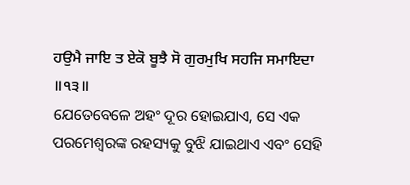ਹਉਮੈ ਜਾਇ ਤ ਏਕੋ ਬੂਝੈ ਸੋ ਗੁਰਮੁਖਿ ਸਹਜਿ ਸਮਾਇਦਾ ॥੧੩॥
ଯେତେବେଳେ ଅହଂ ଦୂର ହୋଇଯାଏ, ସେ ଏକ ପରମେଶ୍ଵରଙ୍କ ରହସ୍ୟକୁ ବୁଝି ଯାଇଥାଏ ଏବଂ ସେହି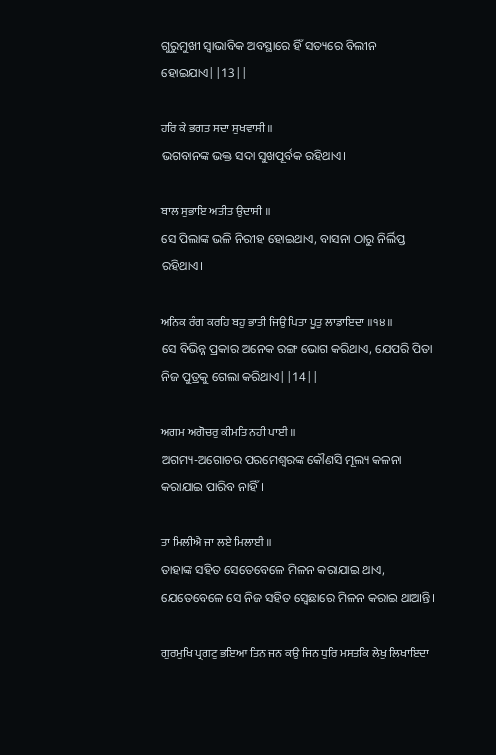ଗୁରୁମୁଖୀ ସ୍ଵାଭାବିକ ଅବସ୍ଥାରେ ହିଁ ସତ୍ୟରେ ବିଲୀନ ହୋଇଯାଏ||13||

ਹਰਿ ਕੇ ਭਗਤ ਸਦਾ ਸੁਖਵਾਸੀ ॥
ଭଗବାନଙ୍କ ଭକ୍ତ ସଦା ସୁଖପୂର୍ବକ ରହିଥାଏ।

ਬਾਲ ਸੁਭਾਇ ਅਤੀਤ ਉਦਾਸੀ ॥
ସେ ପିଲାଙ୍କ ଭଳି ନିରୀହ ହୋଇଥାଏ, ବାସନା ଠାରୁ ନିର୍ଲିପ୍ତ ରହିଥାଏ।

ਅਨਿਕ ਰੰਗ ਕਰਹਿ ਬਹੁ ਭਾਤੀ ਜਿਉ ਪਿਤਾ ਪੂਤੁ ਲਾਡਾਇਦਾ ॥੧੪॥
ସେ ବିଭିନ୍ନ ପ୍ରକାର ଅନେକ ରଙ୍ଗ ଭୋଗ କରିଥାଏ, ଯେପରି ପିତା ନିଜ ପୁତ୍ରକୁ ଗେଲା କରିଥାଏ||14||

ਅਗਮ ਅਗੋਚਰੁ ਕੀਮਤਿ ਨਹੀ ਪਾਈ ॥
ଅଗମ୍ୟ-ଅଗୋଚର ପରମେଶ୍ଵରଙ୍କ କୌଣସି ମୂଲ୍ୟ କଳନା କରାଯାଇ ପାରିବ ନାହିଁ।

ਤਾ ਮਿਲੀਐ ਜਾ ਲਏ ਮਿਲਾਈ ॥
ତାହାଙ୍କ ସହିତ ସେତେବେଳେ ମିଳନ କରାଯାଇ ଥାଏ, ଯେତେବେଳେ ସେ ନିଜ ସହିତ ସ୍ଵେଛାରେ ମିଳନ କରାଇ ଥାଆନ୍ତି।

ਗੁਰਮੁਖਿ ਪ੍ਰਗਟੁ ਭਇਆ ਤਿਨ ਜਨ ਕਉ ਜਿਨ ਧੁਰਿ ਮਸਤਕਿ ਲੇਖੁ ਲਿਖਾਇਦਾ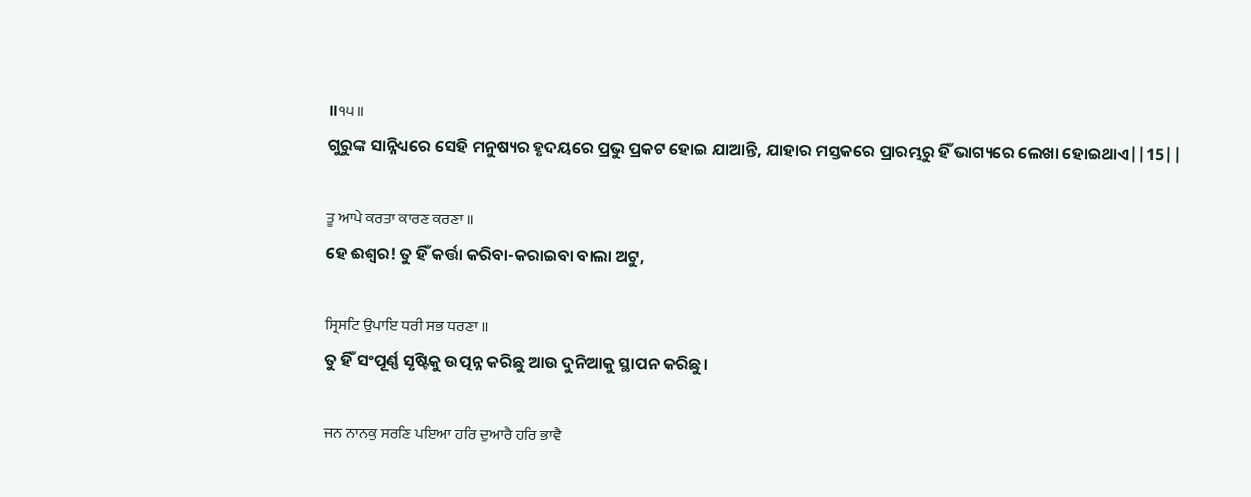॥੧੫॥
ଗୁରୁଙ୍କ ସାନ୍ନିଧ୍ୟରେ ସେହି ମନୁଷ୍ୟର ହୃଦୟରେ ପ୍ରଭୁ ପ୍ରକଟ ହୋଇ ଯାଆନ୍ତି, ଯାହାର ମସ୍ତକରେ ପ୍ରାରମ୍ଭରୁ ହିଁ ଭାଗ୍ୟରେ ଲେଖା ହୋଇଥାଏ||15||

ਤੂ ਆਪੇ ਕਰਤਾ ਕਾਰਣ ਕਰਣਾ ॥
ହେ ଈଶ୍ଵର! ତୁ ହିଁ କର୍ତ୍ତା କରିବା-କରାଇବା ବାଲା ଅଟୁ,

ਸ੍ਰਿਸਟਿ ਉਪਾਇ ਧਰੀ ਸਭ ਧਰਣਾ ॥
ତୁ ହିଁ ସଂପୂର୍ଣ୍ଣ ସୃଷ୍ଟିକୁ ଉତ୍ପନ୍ନ କରିଛୁ ଆଉ ଦୁନିଆକୁ ସ୍ଥାପନ କରିଛୁ।

ਜਨ ਨਾਨਕੁ ਸਰਣਿ ਪਇਆ ਹਰਿ ਦੁਆਰੈ ਹਰਿ ਭਾਵੈ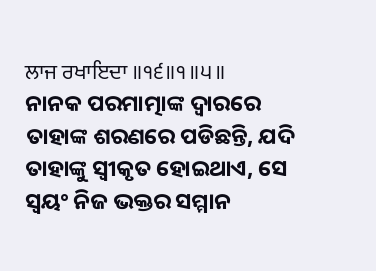ਲਾਜ ਰਖਾਇਦਾ ॥੧੬॥੧॥੫॥
ନାନକ ପରମାତ୍ମାଙ୍କ ଦ୍ଵାରରେ ତାହାଙ୍କ ଶରଣରେ ପଡିଛନ୍ତି, ଯଦି ତାହାଙ୍କୁ ସ୍ଵୀକୃତ ହୋଇଥାଏ, ସେ ସ୍ଵୟଂ ନିଜ ଭକ୍ତର ସମ୍ମାନ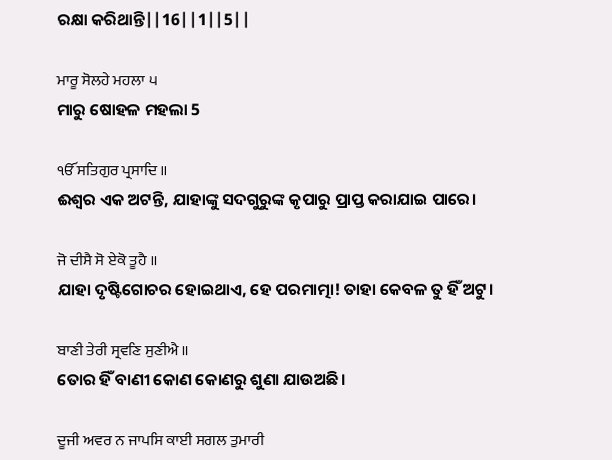ରକ୍ଷା କରିଥାନ୍ତି||16||1||5||

ਮਾਰੂ ਸੋਲਹੇ ਮਹਲਾ ੫
ମାରୁ ଷୋହଳ ମହଲା 5

ੴ ਸਤਿਗੁਰ ਪ੍ਰਸਾਦਿ ॥
ଈଶ୍ଵର ଏକ ଅଟନ୍ତି, ଯାହାଙ୍କୁ ସଦଗୁରୁଙ୍କ କୃପାରୁ ପ୍ରାପ୍ତ କରାଯାଇ ପାରେ।

ਜੋ ਦੀਸੈ ਸੋ ਏਕੋ ਤੂਹੈ ॥
ଯାହା ଦୃଷ୍ଟିଗୋଚର ହୋଇଥାଏ, ହେ ପରମାତ୍ମା! ତାହା କେବଳ ତୁ ହିଁ ଅଟୁ।

ਬਾਣੀ ਤੇਰੀ ਸ੍ਰਵਣਿ ਸੁਣੀਐ ॥
ତୋର ହିଁ ବାଣୀ କୋଣ କୋଣରୁ ଶୁଣା ଯାଉଅଛି।

ਦੂਜੀ ਅਵਰ ਨ ਜਾਪਸਿ ਕਾਈ ਸਗਲ ਤੁਮਾਰੀ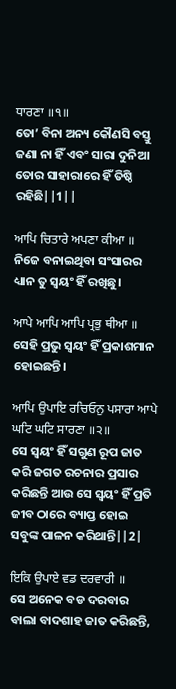ਧਾਰਣਾ ॥੧॥
ତୋ’ ବିନା ଅନ୍ୟ କୌଣସି ବସ୍ତୁ ଜଣା ନା ହିଁ ଏବଂ ସାରା ଦୁନିଆ ତୋର ସାହାରାରେ ହିଁ ତିଷ୍ଠି ରହିଛି||1||

ਆਪਿ ਚਿਤਾਰੇ ਅਪਣਾ ਕੀਆ ॥
ନିଜେ ବନାଇଥିବା ସଂସାରର ଧ୍ୟାନ ତୁ ସ୍ଵୟଂ ହିଁ ରଖିଛୁ।

ਆਪੇ ਆਪਿ ਆਪਿ ਪ੍ਰਭੁ ਥੀਆ ॥
ସେହି ପ୍ରଭୁ ସ୍ଵୟଂ ହିଁ ପ୍ରକାଶମାନ ହୋଇଛନ୍ତି।

ਆਪਿ ਉਪਾਇ ਰਚਿਓਨੁ ਪਸਾਰਾ ਆਪੇ ਘਟਿ ਘਟਿ ਸਾਰਣਾ ॥੨॥
ସେ ସ୍ଵୟଂ ହିଁ ସଗୁଣ ରୂପ ଜାତ କରି ଜଗତ ରଚନାର ପ୍ରସାର କରିଛନ୍ତି ଆଉ ସେ ସ୍ଵୟଂ ହିଁ ପ୍ରତି ଜୀବ ଠାରେ ବ୍ୟାପ୍ତ ହୋଇ ସବୁଙ୍କ ପାଳନ କରିଥାନ୍ତି||2|

ਇਕਿ ਉਪਾਏ ਵਡ ਦਰਵਾਰੀ ॥
ସେ ଅନେକ ବଡ ଦରବାର ବାଲା ବାଦଶାହ ଜାତ କରିଛନ୍ତି,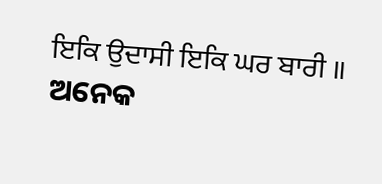ਇਕਿ ਉਦਾਸੀ ਇਕਿ ਘਰ ਬਾਰੀ ॥
ଅନେକ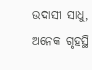ଉଦାସୀ ସାଧୁ, ଅନେକ ଗୃହସ୍ଥି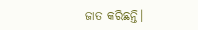ଜାତ କରିଛନ୍ତି।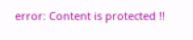error: Content is protected !!